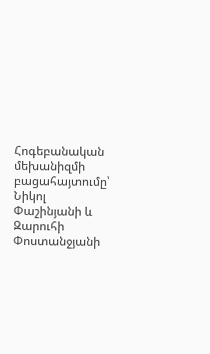Հոգեբանական մեխանիզմի բացահայտումը՝ Նիկոլ Փաշինյանի և Զարուհի Փոստանջյանի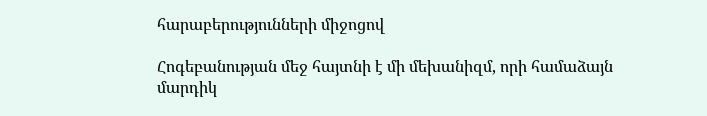հարաբերությունների միջոցով

Հոգեբանության մեջ հայտնի է մի մեխանիզմ, որի համաձայն մարդիկ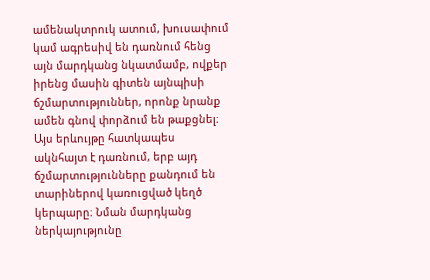ամենակտրուկ ատում, խուսափում կամ ագրեսիվ են դառնում հենց այն մարդկանց նկատմամբ, ովքեր իրենց մասին գիտեն այնպիսի ճշմարտություններ, որոնք նրանք ամեն գնով փորձում են թաքցնել։ Այս երևույթը հատկապես ակնհայտ է դառնում, երբ այդ ճշմարտությունները քանդում են տարիներով կառուցված կեղծ կերպարը։ Նման մարդկանց ներկայությունը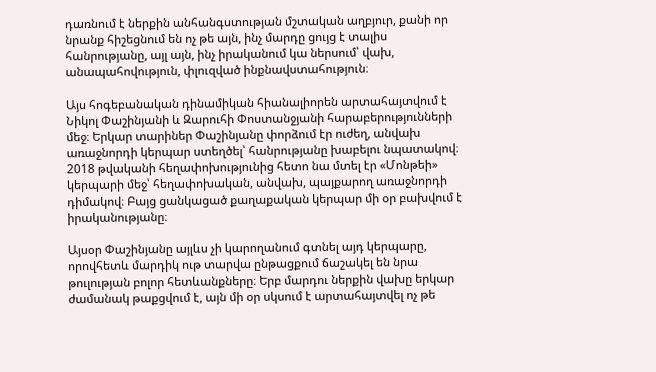դառնում է ներքին անհանգստության մշտական աղբյուր, քանի որ նրանք հիշեցնում են ոչ թե այն, ինչ մարդը ցույց է տալիս հանրությանը, այլ այն, ինչ իրականում կա ներսում՝ վախ, անապահովություն, փլուզված ինքնավստահություն։

Այս հոգեբանական դինամիկան հիանալիորեն արտահայտվում է Նիկոլ Փաշինյանի և Զարուհի Փոստանջյանի հարաբերությունների մեջ։ Երկար տարիներ Փաշինյանը փորձում էր ուժեղ, անվախ առաջնորդի կերպար ստեղծել՝ հանրությանը խաբելու նպատակով։ 2018 թվականի հեղափոխությունից հետո նա մտել էր «Մոնթեի» կերպարի մեջ՝ հեղափոխական, անվախ, պայքարող առաջնորդի դիմակով։ Բայց ցանկացած քաղաքական կերպար մի օր բախվում է իրականությանը։

Այսօր Փաշինյանը այլևս չի կարողանում գտնել այդ կերպարը, որովհետև մարդիկ ութ տարվա ընթացքում ճաշակել են նրա թուլության բոլոր հետևանքները։ Երբ մարդու ներքին վախը երկար ժամանակ թաքցվում է, այն մի օր սկսում է արտահայտվել ոչ թե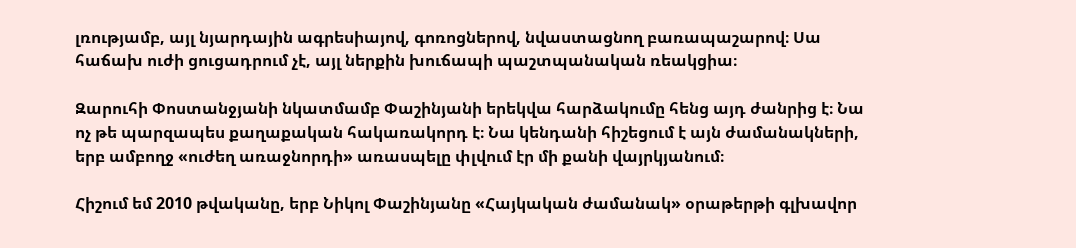լռությամբ, այլ նյարդային ագրեսիայով, գոռոցներով, նվաստացնող բառապաշարով։ Սա հաճախ ուժի ցուցադրում չէ, այլ ներքին խուճապի պաշտպանական ռեակցիա։

Զարուհի Փոստանջյանի նկատմամբ Փաշինյանի երեկվա հարձակումը հենց այդ ժանրից է։ Նա ոչ թե պարզապես քաղաքական հակառակորդ է։ Նա կենդանի հիշեցում է այն ժամանակների, երբ ամբողջ «ուժեղ առաջնորդի» առասպելը փլվում էր մի քանի վայրկյանում։

Հիշում եմ 2010 թվականը, երբ Նիկոլ Փաշինյանը «Հայկական ժամանակ» օրաթերթի գլխավոր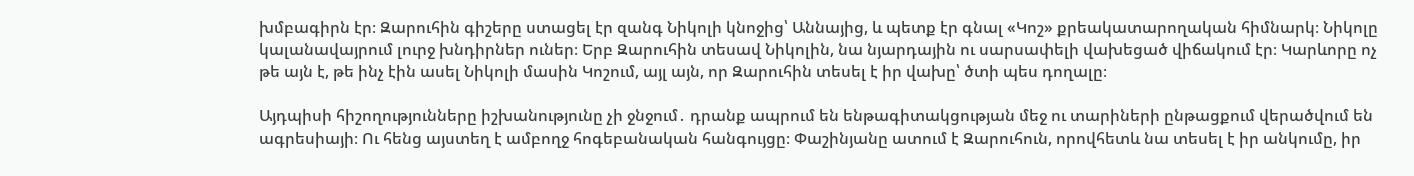խմբագիրն էր։ Զարուհին գիշերը ստացել էր զանգ Նիկոլի կնոջից՝ Աննայից, և պետք էր գնալ «Կոշ» քրեակատարողական հիմնարկ։ Նիկոլը կալանավայրում լուրջ խնդիրներ ուներ։ Երբ Զարուհին տեսավ Նիկոլին, նա նյարդային ու սարսափելի վախեցած վիճակում էր։ Կարևորը ոչ թե այն է, թե ինչ էին ասել Նիկոլի մասին Կոշում, այլ այն, որ Զարուհին տեսել է իր վախը՝ ծտի պես դողալը։

Այդպիսի հիշողությունները իշխանությունը չի ջնջում․ դրանք ապրում են ենթագիտակցության մեջ ու տարիների ընթացքում վերածվում են ագրեսիայի։ Ու հենց այստեղ է ամբողջ հոգեբանական հանգույցը։ Փաշինյանը ատում է Զարուհուն, որովհետև նա տեսել է իր անկումը, իր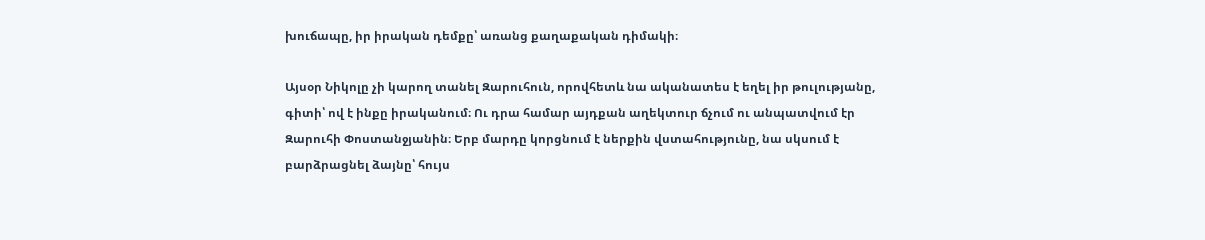խուճապը, իր իրական դեմքը՝ առանց քաղաքական դիմակի։

Այսօր Նիկոլը չի կարող տանել Զարուհուն, որովհետև նա ականատես է եղել իր թուլությանը, գիտի՝ ով է ինքը իրականում։ Ու դրա համար այդքան աղեկտուր ճչում ու անպատվում էր Զարուհի Փոստանջյանին։ Երբ մարդը կորցնում է ներքին վստահությունը, նա սկսում է բարձրացնել ձայնը՝ հույս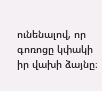ունենալով, որ գոռոցը կփակի իր վախի ձայնը։